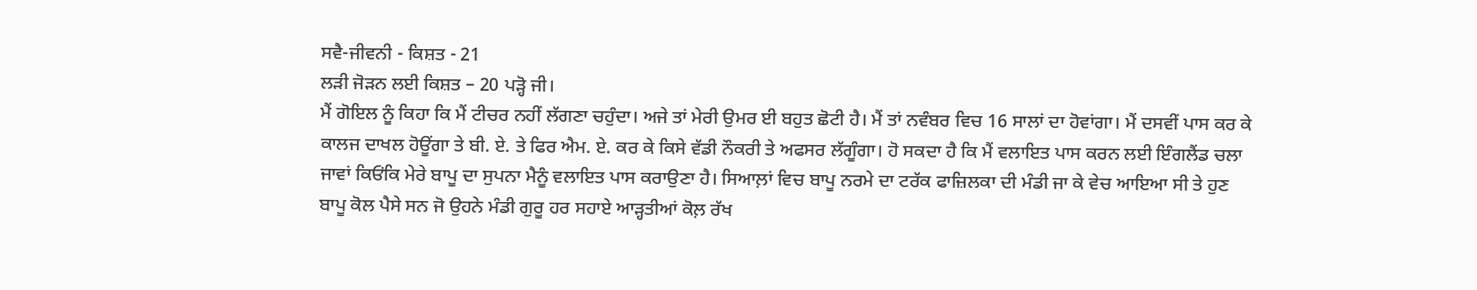ਸਵੈ-ਜੀਵਨੀ - ਕਿਸ਼ਤ - 21
ਲੜੀ ਜੋੜਨ ਲਈ ਕਿਸ਼ਤ – 20 ਪੜ੍ਹੋ ਜੀ।
ਮੈਂ ਗੋਇਲ ਨੂੰ ਕਿਹਾ ਕਿ ਮੈਂ ਟੀਚਰ ਨਹੀਂ ਲੱਗਣਾ ਚਹੁੰਦਾ। ਅਜੇ ਤਾਂ ਮੇਰੀ ਉਮਰ ਈ ਬਹੁਤ ਛੋਟੀ ਹੈ। ਮੈਂ ਤਾਂ ਨਵੰਬਰ ਵਿਚ 16 ਸਾਲਾਂ ਦਾ ਹੋਵਾਂਗਾ। ਮੈਂ ਦਸਵੀਂ ਪਾਸ ਕਰ ਕੇ ਕਾਲਜ ਦਾਖਲ ਹੋਊਂਗਾ ਤੇ ਬੀ. ਏ. ਤੇ ਫਿਰ ਐਮ. ਏ. ਕਰ ਕੇ ਕਿਸੇ ਵੱਡੀ ਨੌਕਰੀ ਤੇ ਅਫਸਰ ਲੱਗੂੰਗਾ। ਹੋ ਸਕਦਾ ਹੈ ਕਿ ਮੈਂ ਵਲਾਇਤ ਪਾਸ ਕਰਨ ਲਈ ਇੰਗਲੈਂਡ ਚਲਾ ਜਾਵਾਂ ਕਿਓਂਕਿ ਮੇਰੇ ਬਾਪੂ ਦਾ ਸੁਪਨਾ ਮੈਨੂੰ ਵਲਾਇਤ ਪਾਸ ਕਰਾਉਣਾ ਹੈ। ਸਿਆਲ਼ਾਂ ਵਿਚ ਬਾਪੂ ਨਰਮੇ ਦਾ ਟਰੱਕ ਫਾਜ਼ਿਲਕਾ ਦੀ ਮੰਡੀ ਜਾ ਕੇ ਵੇਚ ਆਇਆ ਸੀ ਤੇ ਹੁਣ ਬਾਪੂ ਕੋਲ ਪੈਸੇ ਸਨ ਜੋ ਉਹਨੇ ਮੰਡੀ ਗੁਰੂ ਹਰ ਸਹਾਏ ਆੜ੍ਹਤੀਆਂ ਕੋਲ਼ ਰੱਖ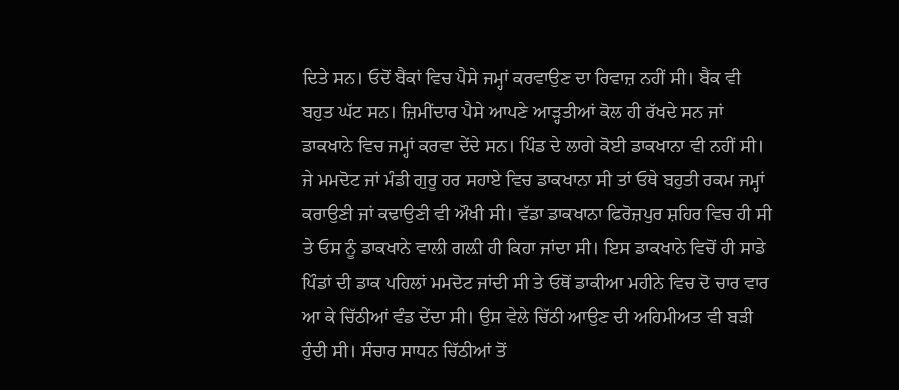ਦਿਤੇ ਸਨ। ਓਦੋਂ ਬੈਂਕਾਂ ਵਿਚ ਪੈਸੇ ਜਮ੍ਹਾਂ ਕਰਵਾਉਣ ਦਾ ਰਿਵਾਜ਼ ਨਹੀਂ ਸੀ। ਬੈਂਕ ਵੀ ਬਹੁਤ ਘੱਟ ਸਨ। ਜ਼ਿਮੀਂਦਾਰ ਪੈਸੇ ਆਪਣੇ ਆੜ੍ਹਤੀਆਂ ਕੋਲ ਹੀ ਰੱਖਦੇ ਸਨ ਜਾਂ ਡਾਕਖਾਨੇ ਵਿਚ ਜਮ੍ਹਾਂ ਕਰਵਾ ਦੇਂਦੇ ਸਨ। ਪਿੰਡ ਦੇ ਲਾਗੇ ਕੋਈ ਡਾਕਖਾਨਾ ਵੀ ਨਹੀਂ ਸੀ। ਜੇ ਮਮਦੋਟ ਜਾਂ ਮੰਡੀ ਗੁਰੂ ਹਰ ਸਹਾਏ ਵਿਚ ਡਾਕਖਾਨਾ ਸੀ ਤਾਂ ਓਥੇ ਬਹੁਤੀ ਰਕਮ ਜਮ੍ਹਾਂ ਕਰਾਉਣੀ ਜਾਂ ਕਢਾਉਣੀ ਵੀ ਔਖੀ ਸੀ। ਵੱਡਾ ਡਾਕਖਾਨਾ ਫਿਰੋਜ਼ਪੁਰ ਸ਼ਹਿਰ ਵਿਚ ਹੀ ਸੀ ਤੇ ਓਸ ਨੂੰ ਡਾਕਖਾਨੇ ਵਾਲੀ ਗਲ਼ੀ ਹੀ ਕਿਹਾ ਜਾਂਦਾ ਸੀ। ਇਸ ਡਾਕਖਾਨੇ ਵਿਚੋਂ ਹੀ ਸਾਡੇ ਪਿੰਡਾਂ ਦੀ ਡਾਕ ਪਹਿਲਾਂ ਮਮਦੋਟ ਜਾਂਦੀ ਸੀ ਤੇ ਓਥੋਂ ਡਾਕੀਆ ਮਹੀਨੇ ਵਿਚ ਦੋ ਚਾਰ ਵਾਰ ਆ ਕੇ ਚਿੱਠੀਆਂ ਵੰਡ ਦੇਂਦਾ ਸੀ। ਉਸ ਵੇਲੇ ਚਿੱਠੀ ਆਉਣ ਦੀ ਅਹਿਮੀਅਤ ਵੀ ਬੜੀ ਹੁੰਦੀ ਸੀ। ਸੰਚਾਰ ਸਾਧਨ ਚਿੱਠੀਆਂ ਤੋਂ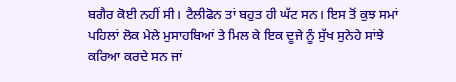ਬਗੈਰ ਕੋਈ ਨਹੀਂ ਸੀ। ਟੈਲੀਫੋਨ ਤਾਂ ਬਹੁਤ ਹੀ ਘੱਟ ਸਨ। ਇਸ ਤੋਂ ਕੁਝ ਸਮਾਂ ਪਹਿਲਾਂ ਲੋਕ ਮੇਲੇ ਮੁਸਾਹਬਿਆਂ ਤੇ ਮਿਲ ਕੇ ਇਕ ਦੂਜੇ ਨੂੰ ਸੁੱਖ ਸੁਨੇਹੇ ਸਾਂਝੇ ਕਰਿਆ ਕਰਦੇ ਸਨ ਜਾਂ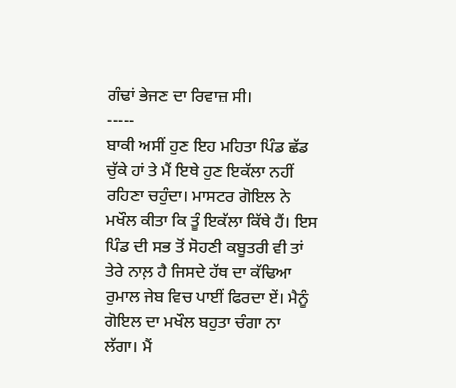ਗੰਢਾਂ ਭੇਜਣ ਦਾ ਰਿਵਾਜ਼ ਸੀ।
-----
ਬਾਕੀ ਅਸੀਂ ਹੁਣ ਇਹ ਮਹਿਤਾ ਪਿੰਡ ਛੱਡ ਚੁੱਕੇ ਹਾਂ ਤੇ ਮੈਂ ਇਥੇ ਹੁਣ ਇਕੱਲਾ ਨਹੀਂ ਰਹਿਣਾ ਚਹੁੰਦਾ। ਮਾਸਟਰ ਗੋਇਲ ਨੇ ਮਖੌਲ ਕੀਤਾ ਕਿ ਤੂੰ ਇਕੱਲਾ ਕਿੱਥੇ ਹੈਂ। ਇਸ ਪਿੰਡ ਦੀ ਸਭ ਤੋਂ ਸੋਹਣੀ ਕਬੂਤਰੀ ਵੀ ਤਾਂ ਤੇਰੇ ਨਾਲ਼ ਹੈ ਜਿਸਦੇ ਹੱਥ ਦਾ ਕੱਢਿਆ ਰੁਮਾਲ ਜੇਬ ਵਿਚ ਪਾਈਂ ਫਿਰਦਾ ਏਂ। ਮੈਨੂੰ ਗੋਇਲ ਦਾ ਮਖੌਲ ਬਹੁਤਾ ਚੰਗਾ ਨਾ ਲੱਗਾ। ਮੈਂ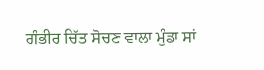ਗੰਭੀਰ ਚਿੱਤ ਸੋਚਣ ਵਾਲਾ ਮੁੰਡਾ ਸਾਂ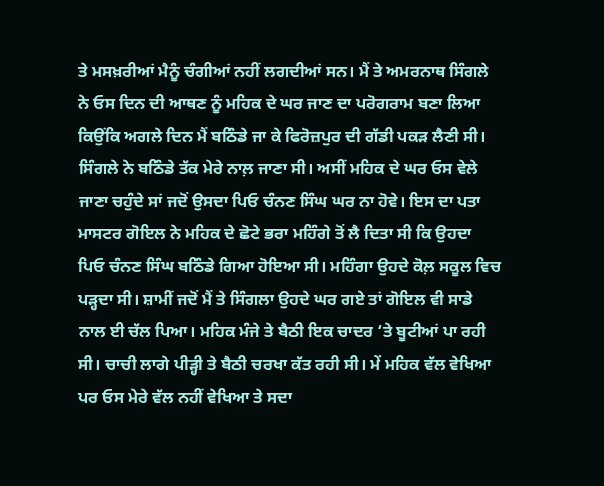ਤੇ ਮਸਖ਼ਰੀਆਂ ਮੈਨੂੰ ਚੰਗੀਆਂ ਨਹੀਂ ਲਗਦੀਆਂ ਸਨ। ਮੈਂ ਤੇ ਅਮਰਨਾਥ ਸਿੰਗਲੇ ਨੇ ਓਸ ਦਿਨ ਦੀ ਆਥਣ ਨੂੰ ਮਹਿਕ ਦੇ ਘਰ ਜਾਣ ਦਾ ਪਰੋਗਰਾਮ ਬਣਾ ਲਿਆ ਕਿਉਂਕਿ ਅਗਲੇ ਦਿਨ ਮੈਂ ਬਠਿੰਡੇ ਜਾ ਕੇ ਫਿਰੋਜ਼ਪੁਰ ਦੀ ਗੱਡੀ ਪਕੜ ਲੈਣੀ ਸੀ। ਸਿੰਗਲੇ ਨੇ ਬਠਿੰਡੇ ਤੱਕ ਮੇਰੇ ਨਾਲ਼ ਜਾਣਾ ਸੀ। ਅਸੀਂ ਮਹਿਕ ਦੇ ਘਰ ਓਸ ਵੇਲੇ ਜਾਣਾ ਚਹੁੰਦੇ ਸਾਂ ਜਦੋਂ ਉਸਦਾ ਪਿਓ ਚੰਨਣ ਸਿੰਘ ਘਰ ਨਾ ਹੋਵੇ। ਇਸ ਦਾ ਪਤਾ ਮਾਸਟਰ ਗੋਇਲ ਨੇ ਮਹਿਕ ਦੇ ਛੋਟੇ ਭਰਾ ਮਹਿੰਗੇ ਤੋਂ ਲੈ ਦਿਤਾ ਸੀ ਕਿ ਉਹਦਾ ਪਿਓ ਚੰਨਣ ਸਿੰਘ ਬਠਿੰਡੇ ਗਿਆ ਹੋਇਆ ਸੀ। ਮਹਿੰਗਾ ਉਹਦੇ ਕੋਲ਼ ਸਕੂਲ ਵਿਚ ਪੜ੍ਹਦਾ ਸੀ। ਸ਼ਾਮੀਂ ਜਦੋਂ ਮੈਂ ਤੇ ਸਿੰਗਲਾ ਉਹਦੇ ਘਰ ਗਏ ਤਾਂ ਗੋਇਲ ਵੀ ਸਾਡੇ ਨਾਲ ਈ ਚੱਲ ਪਿਆ। ਮਹਿਕ ਮੰਜੇ ਤੇ ਬੈਠੀ ਇਕ ਚਾਦਰ ‘ਤੇ ਬੂਟੀਆਂ ਪਾ ਰਹੀ ਸੀ। ਚਾਚੀ ਲਾਗੇ ਪੀੜ੍ਹੀ ਤੇ ਬੈਠੀ ਚਰਖਾ ਕੱਤ ਰਹੀ ਸੀ। ਮੇਂ ਮਹਿਕ ਵੱਲ ਵੇਖਿਆ ਪਰ ਓਸ ਮੇਰੇ ਵੱਲ ਨਹੀਂ ਵੇਖਿਆ ਤੇ ਸਦਾ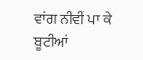ਵਾਂਗ ਨੀਵੀਂ ਪਾ ਕੇ ਬੂਟੀਆਂ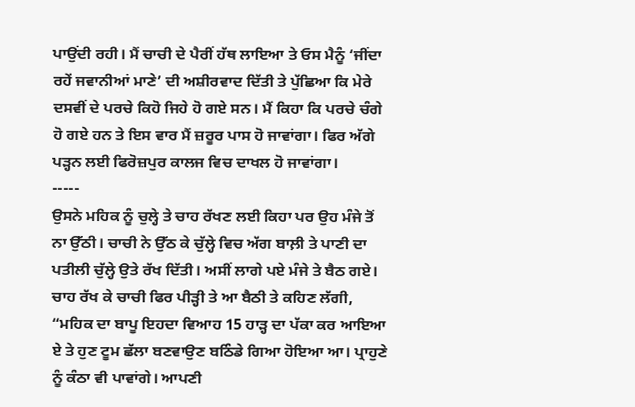ਪਾਉਂਦੀ ਰਹੀ। ਮੈਂ ਚਾਚੀ ਦੇ ਪੈਰੀਂ ਹੱਥ ਲਾਇਆ ਤੇ ਓਸ ਮੈਨੂੰ ‘ਜੀਂਦਾ ਰਹੇਂ ਜਵਾਨੀਆਂ ਮਾਣੇ’ ਦੀ ਅਸ਼ੀਰਵਾਦ ਦਿੱਤੀ ਤੇ ਪੁੱਛਿਆ ਕਿ ਮੇਰੇ ਦਸਵੀਂ ਦੇ ਪਰਚੇ ਕਿਹੋ ਜਿਹੇ ਹੋ ਗਏ ਸਨ। ਮੈਂ ਕਿਹਾ ਕਿ ਪਰਚੇ ਚੰਗੇ ਹੋ ਗਏ ਹਨ ਤੇ ਇਸ ਵਾਰ ਮੈਂ ਜ਼ਰੂਰ ਪਾਸ ਹੋ ਜਾਵਾਂਗਾ। ਫਿਰ ਅੱਗੇ ਪੜ੍ਹਨ ਲਈ ਫਿਰੋਜ਼ਪੁਰ ਕਾਲਜ ਵਿਚ ਦਾਖਲ ਹੋ ਜਾਵਾਂਗਾ।
-----
ਉਸਨੇ ਮਹਿਕ ਨੂੰ ਚੁਲ੍ਹੇ ਤੇ ਚਾਹ ਰੱਖਣ ਲਈ ਕਿਹਾ ਪਰ ਉਹ ਮੰਜੇ ਤੋਂ ਨਾ ਉੱਠੀ। ਚਾਚੀ ਨੇ ਉੱਠ ਕੇ ਚੁੱਲ੍ਹੇ ਵਿਚ ਅੱਗ ਬਾਲ਼ੀ ਤੇ ਪਾਣੀ ਦਾ ਪਤੀਲੀ ਚੁੱਲ੍ਹੇ ਉਤੇ ਰੱਖ ਦਿੱਤੀ। ਅਸੀਂ ਲਾਗੇ ਪਏ ਮੰਜੇ ਤੇ ਬੈਠ ਗਏ। ਚਾਹ ਰੱਖ ਕੇ ਚਾਚੀ ਫਿਰ ਪੀੜ੍ਹੀ ਤੇ ਆ ਬੈਠੀ ਤੇ ਕਹਿਣ ਲੱਗੀ, “ਮਹਿਕ ਦਾ ਬਾਪੂ ਇਹਦਾ ਵਿਆਹ 15 ਹਾੜ੍ਹ ਦਾ ਪੱਕਾ ਕਰ ਆਇਆ ਏ ਤੇ ਹੁਣ ਟੂਮ ਛੱਲਾ ਬਣਵਾਉਣ ਬਠਿੰਡੇ ਗਿਆ ਹੋਇਆ ਆ। ਪ੍ਰਾਹੁਣੇ ਨੂੰ ਕੰਠਾ ਵੀ ਪਾਵਾਂਗੇ। ਆਪਣੀ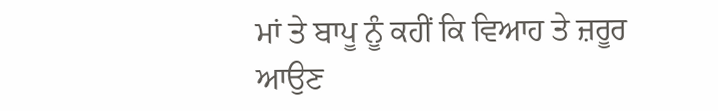ਮਾਂ ਤੇ ਬਾਪੂ ਨੂੰ ਕਹੀਂ ਕਿ ਵਿਆਹ ਤੇ ਜ਼ਰੂਰ ਆਉਣ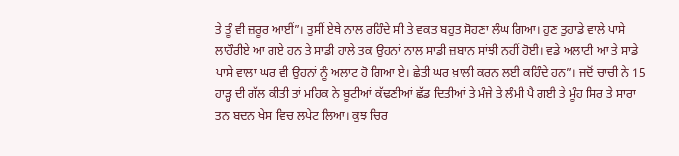ਤੇ ਤੂੰ ਵੀ ਜ਼ਰੂਰ ਆਈਂ”। ਤੁਸੀਂ ਏਥੇ ਨਾਲ ਰਹਿੰਦੇ ਸੀ ਤੇ ਵਕਤ ਬਹੁਤ ਸੋਹਣਾ ਲੰਘ ਗਿਆ। ਹੁਣ ਤੁਹਾਡੇ ਵਾਲੇ ਪਾਸੇ ਲਾਹੌਰੀਏ ਆ ਗਏ ਹਨ ਤੇ ਸਾਡੀ ਹਾਲੇ ਤਕ ਉਹਨਾਂ ਨਾਲ ਸਾਡੀ ਜ਼ਬਾਨ ਸਾਂਝੀ ਨਹੀਂ ਹੋਈ। ਵਡੇ ਅਲਾਟੀ ਆ ਤੇ ਸਾਡੇ ਪਾਸੇ ਵਾਲਾ ਘਰ ਵੀ ਉਹਨਾਂ ਨੂੰ ਅਲਾਟ ਹੋ ਗਿਆ ਏ। ਛੇਤੀ ਘਰ ਖ਼ਾਲੀ ਕਰਨ ਲਈ ਕਹਿੰਦੇ ਹਨ”। ਜਦੋਂ ਚਾਚੀ ਨੇ 15 ਹਾੜ੍ਹ ਦੀ ਗੱਲ ਕੀਤੀ ਤਾਂ ਮਹਿਕ ਨੇ ਬੂਟੀਆਂ ਕੱਢਣੀਆਂ ਛੱਡ ਦਿਤੀਆਂ ਤੇ ਮੰਜੇ ਤੇ ਲੰਮੀ ਪੈ ਗਈ ਤੇ ਮੂੰਹ ਸਿਰ ਤੇ ਸਾਰਾ ਤਨ ਬਦਨ ਖੇਸ ਵਿਚ ਲਪੇਟ ਲਿਆ। ਕੁਝ ਚਿਰ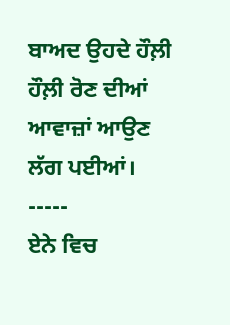ਬਾਅਦ ਉਹਦੇ ਹੌਲ਼ੀ ਹੌਲ਼ੀ ਰੋਣ ਦੀਆਂ ਆਵਾਜ਼ਾਂ ਆਉਣ ਲੱਗ ਪਈਆਂ।
-----
ਏਨੇ ਵਿਚ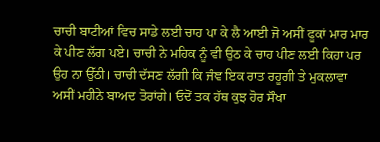ਚਾਚੀ ਬਾਟੀਆਂ ਵਿਚ ਸਾਡੇ ਲਈ ਚਾਹ ਪਾ ਕੇ ਲੈ ਆਈ ਜੋ ਅਸੀਂ ਫੂਕਾਂ ਮਾਰ ਮਾਰ ਕੇ ਪੀਣ ਲੱਗ ਪਏ। ਚਾਚੀ ਨੇ ਮਹਿਕ ਨੂੰ ਵੀ ਉਠ ਕੇ ਚਾਹ ਪੀਣ ਲਈ ਕਿਹਾ ਪਰ ਉਹ ਨਾ ਉੱਠੀ। ਚਾਚੀ ਦੱਸਣ ਲੱਗੀ ਕਿ ਜੰਞ ਇਕ ਰਾਤ ਰਹੂਗੀ ਤੇ ਮੁਕਲਾਵਾ ਅਸੀਂ ਮਹੀਨੇ ਬਾਅਦ ਤੋਰਾਂਗੇ। ਓਦੋਂ ਤਕ ਹੱਥ ਕੁਝ ਹੋਰ ਸੌਖਾ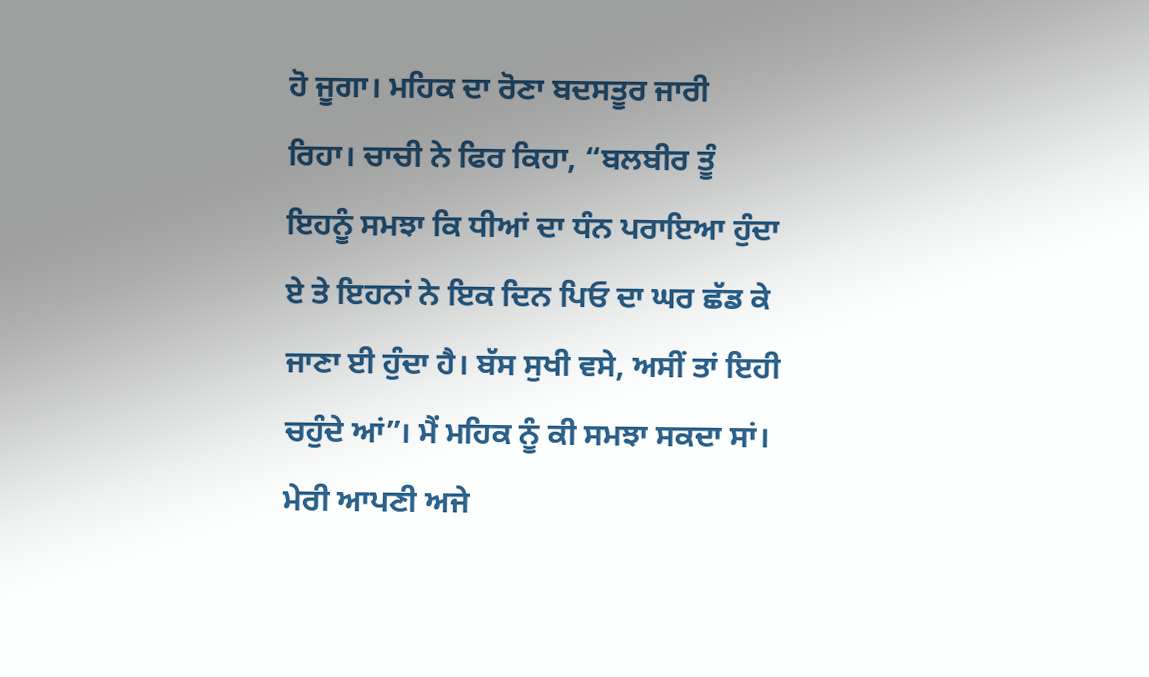ਹੋ ਜੂਗਾ। ਮਹਿਕ ਦਾ ਰੋਣਾ ਬਦਸਤੂਰ ਜਾਰੀ ਰਿਹਾ। ਚਾਚੀ ਨੇ ਫਿਰ ਕਿਹਾ, “ਬਲਬੀਰ ਤੂੰ ਇਹਨੂੰ ਸਮਝਾ ਕਿ ਧੀਆਂ ਦਾ ਧੰਨ ਪਰਾਇਆ ਹੁੰਦਾ ਏ ਤੇ ਇਹਨਾਂ ਨੇ ਇਕ ਦਿਨ ਪਿਓ ਦਾ ਘਰ ਛੱਡ ਕੇ ਜਾਣਾ ਈ ਹੁੰਦਾ ਹੈ। ਬੱਸ ਸੁਖੀ ਵਸੇ, ਅਸੀਂ ਤਾਂ ਇਹੀ ਚਹੁੰਦੇ ਆਂ”। ਮੈਂ ਮਹਿਕ ਨੂੰ ਕੀ ਸਮਝਾ ਸਕਦਾ ਸਾਂ। ਮੇਰੀ ਆਪਣੀ ਅਜੇ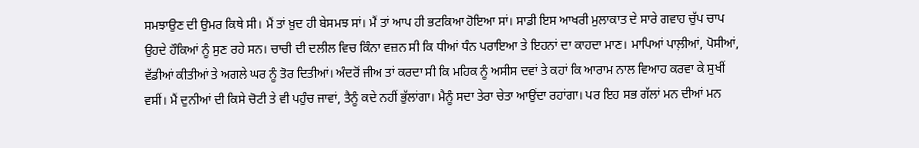ਸਮਝਾਉਣ ਦੀ ਉਮਰ ਕਿਥੇ ਸੀ। ਮੈਂ ਤਾਂ ਖ਼ੁਦ ਹੀ ਬੇਸਮਝ ਸਾਂ। ਮੈਂ ਤਾਂ ਆਪ ਹੀ ਭਟਕਿਆ ਹੋਇਆ ਸਾਂ। ਸਾਡੀ ਇਸ ਆਖਰੀ ਮੁਲਾਕਾਤ ਦੇ ਸਾਰੇ ਗਵਾਹ ਚੁੱਪ ਚਾਪ ਉਹਦੇ ਹੌਕਿਆਂ ਨੂੰ ਸੁਣ ਰਹੇ ਸਨ। ਚਾਚੀ ਦੀ ਦਲੀਲ ਵਿਚ ਕਿੰਨਾ ਵਜ਼ਨ ਸੀ ਕਿ ਧੀਆਂ ਧੰਨ ਪਰਾਇਆ ਤੇ ਇਹਨਾਂ ਦਾ ਕਾਹਦਾ ਮਾਣ। ਮਾਪਿਆਂ ਪਾਲ਼ੀਆਂ, ਪੋਸੀਆਂ, ਵੱਡੀਆਂ ਕੀਤੀਆਂ ਤੇ ਅਗਲੇ ਘਰ ਨੂੰ ਤੋਰ ਦਿਤੀਆਂ। ਅੰਦਰੋਂ ਜੀਅ ਤਾਂ ਕਰਦਾ ਸੀ ਕਿ ਮਹਿਕ ਨੂੰ ਅਸੀਸ ਦਵਾਂ ਤੇ ਕਹਾਂ ਕਿ ਆਰਾਮ ਨਾਲ ਵਿਆਹ ਕਰਵਾ ਕੇ ਸੁਖੀਂ ਵਸੀਂ। ਮੈਂ ਦੁਨੀਆਂ ਦੀ ਕਿਸੇ ਚੋਟੀ ਤੇ ਵੀ ਪਹੁੰਚ ਜਾਵਾਂ, ਤੈਨੂੰ ਕਦੇ ਨਹੀਂ ਭੁੱਲਾਂਗਾ। ਮੈਨੂੰ ਸਦਾ ਤੇਰਾ ਚੇਤਾ ਆਉਂਦਾ ਰਹਾਂਗਾ। ਪਰ ਇਹ ਸਭ ਗੱਲਾਂ ਮਨ ਦੀਆਂ ਮਨ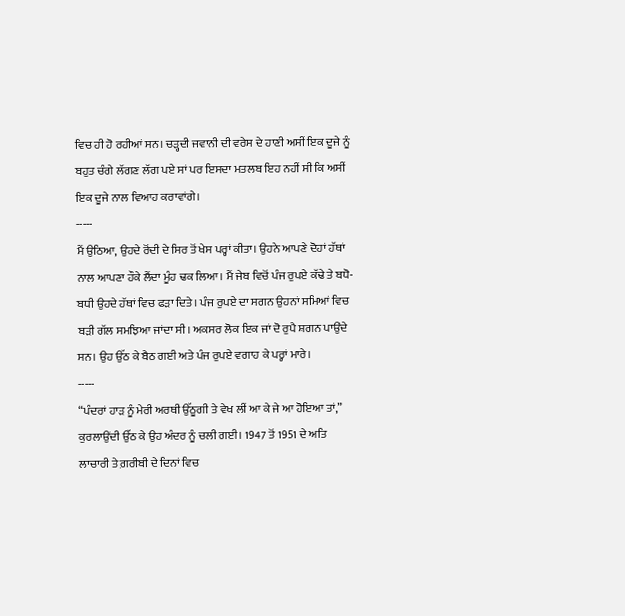ਵਿਚ ਹੀ ਹੋ ਰਹੀਆਂ ਸਨ। ਚੜ੍ਹਦੀ ਜਵਾਨੀ ਦੀ ਵਰੇਸ ਦੇ ਹਾਣੀ ਅਸੀਂ ਇਕ ਦੂਜੇ ਨੂੰ ਬਹੁਤ ਚੰਗੇ ਲੱਗਣ ਲੱਗ ਪਏ ਸਾਂ ਪਰ ਇਸਦਾ ਮਤਲਬ ਇਹ ਨਹੀਂ ਸੀ ਕਿ ਅਸੀਂ ਇਕ ਦੂਜੇ ਨਾਲ ਵਿਆਹ ਕਰਾਵਾਂਗੇ।
-----
ਮੈਂ ਉਠਿਆ, ਉਹਦੇ ਰੋਂਦੀ ਦੇ ਸਿਰ ਤੋਂ ਖੇਸ ਪਰ੍ਹਾਂ ਕੀਤਾ। ਉਹਨੇ ਆਪਣੇ ਦੋਹਾਂ ਹੱਥਾਂ ਨਾਲ ਆਪਣਾ ਹੌਕੇ ਲੈਂਦਾ ਮੂੰਹ ਢਕ ਲਿਆ। ਮੈਂ ਜੇਬ ਵਿਚੋਂ ਪੰਜ ਰੁਪਏ ਕੱਢੇ ਤੇ ਬਧੋ-ਬਧੀ ਉਹਦੇ ਹੱਥਾਂ ਵਿਚ ਫੜਾ ਦਿਤੇ। ਪੰਜ ਰੁਪਏ ਦਾ ਸਗਨ ਉਹਨਾਂ ਸਮਿਆਂ ਵਿਚ ਬੜੀ ਗੱਲ ਸਮਝਿਆ ਜਾਂਦਾ ਸੀ। ਅਕਸਰ ਲੋਕ ਇਕ ਜਾਂ ਦੋ ਰੁਪੈ ਸ਼ਗਨ ਪਾਉਂਦੇ ਸਨ। ਉਹ ਉੱਠ ਕੇ ਬੈਠ ਗਈ ਅਤੇ ਪੰਜ ਰੁਪਏ ਵਗਾਹ ਕੇ ਪਰ੍ਹਾਂ ਮਾਰੇ।
-----
“ਪੰਦਰਾਂ ਹਾੜ ਨੂੰ ਮੇਰੀ ਅਰਥੀ ਉੱਠੂਗੀ ਤੇ ਵੇਖ ਲੀਂ ਆ ਕੇ ਜੇ ਆ ਹੋਇਆ ਤਾਂ,” ਕੁਰਲਾਉਂਦੀ ਉੱਠ ਕੇ ਉਹ ਅੰਦਰ ਨੂੰ ਚਲੀ ਗਈ। 1947 ਤੋਂ 1951 ਦੇ ਅਤਿ ਲਾਚਾਰੀ ਤੇ ਗ਼ਰੀਬੀ ਦੇ ਦਿਨਾਂ ਵਿਚ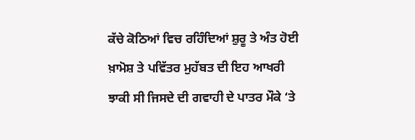ਕੱਚੇ ਕੋਠਿਆਂ ਵਿਚ ਰਹਿੰਦਿਆਂ ਸ਼ੁਰੂ ਤੇ ਅੰਤ ਹੋਈ ਖ਼ਾਮੋਸ਼ ਤੇ ਪਵਿੱਤਰ ਮੁਹੱਬਤ ਦੀ ਇਹ ਆਖਰੀ ਝਾਕੀ ਸੀ ਜਿਸਦੇ ਦੀ ਗਵਾਹੀ ਦੇ ਪਾਤਰ ਮੌਕੇ ‘ਤੇ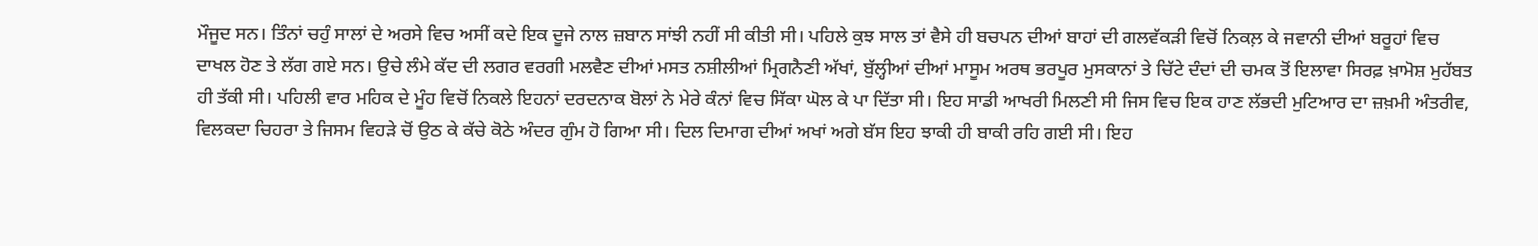ਮੌਜੂਦ ਸਨ। ਤਿੰਨਾਂ ਚਹੁੰ ਸਾਲਾਂ ਦੇ ਅਰਸੇ ਵਿਚ ਅਸੀਂ ਕਦੇ ਇਕ ਦੂਜੇ ਨਾਲ ਜ਼ਬਾਨ ਸਾਂਝੀ ਨਹੀਂ ਸੀ ਕੀਤੀ ਸੀ। ਪਹਿਲੇ ਕੁਝ ਸਾਲ ਤਾਂ ਵੈਸੇ ਹੀ ਬਚਪਨ ਦੀਆਂ ਬਾਹਾਂ ਦੀ ਗਲਵੱਕੜੀ ਵਿਚੋਂ ਨਿਕਲ਼ ਕੇ ਜਵਾਨੀ ਦੀਆਂ ਬਰੂਹਾਂ ਵਿਚ ਦਾਖਲ ਹੋਣ ਤੇ ਲੱਗ ਗਏ ਸਨ। ਉਚੇ ਲੰਮੇ ਕੱਦ ਦੀ ਲਗਰ ਵਰਗੀ ਮਲਵੈਣ ਦੀਆਂ ਮਸਤ ਨਸ਼ੀਲੀਆਂ ਮ੍ਰਿਗਨੈਣੀ ਅੱਖਾਂ, ਬੁੱਲ੍ਹੀਆਂ ਦੀਆਂ ਮਾਸੂਮ ਅਰਥ ਭਰਪੂਰ ਮੁਸਕਾਨਾਂ ਤੇ ਚਿੱਟੇ ਦੰਦਾਂ ਦੀ ਚਮਕ ਤੋਂ ਇਲਾਵਾ ਸਿਰਫ਼ ਖ਼ਾਮੋਸ਼ ਮੁਹੱਬਤ ਹੀ ਤੱਕੀ ਸੀ। ਪਹਿਲੀ ਵਾਰ ਮਹਿਕ ਦੇ ਮੂੰਹ ਵਿਚੋਂ ਨਿਕਲੇ ਇਹਨਾਂ ਦਰਦਨਾਕ ਬੋਲਾਂ ਨੇ ਮੇਰੇ ਕੰਨਾਂ ਵਿਚ ਸਿੱਕਾ ਘੋਲ ਕੇ ਪਾ ਦਿੱਤਾ ਸੀ। ਇਹ ਸਾਡੀ ਆਖਰੀ ਮਿਲਣੀ ਸੀ ਜਿਸ ਵਿਚ ਇਕ ਹਾਣ ਲੱਭਦੀ ਮੁਟਿਆਰ ਦਾ ਜ਼ਖ਼ਮੀ ਅੰਤਰੀਵ, ਵਿਲਕਦਾ ਚਿਹਰਾ ਤੇ ਜਿਸਮ ਵਿਹੜੇ ਚੋਂ ਉਠ ਕੇ ਕੱਚੇ ਕੋਠੇ ਅੰਦਰ ਗੁੰਮ ਹੋ ਗਿਆ ਸੀ। ਦਿਲ ਦਿਮਾਗ ਦੀਆਂ ਅਖਾਂ ਅਗੇ ਬੱਸ ਇਹ ਝਾਕੀ ਹੀ ਬਾਕੀ ਰਹਿ ਗਈ ਸੀ। ਇਹ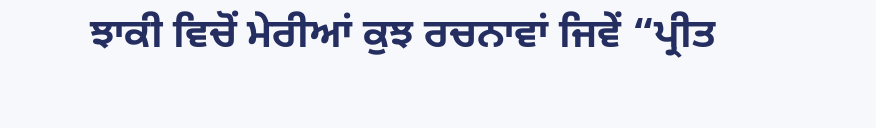ਝਾਕੀ ਵਿਚੋਂ ਮੇਰੀਆਂ ਕੁਝ ਰਚਨਾਵਾਂ ਜਿਵੇਂ “ਪ੍ਰੀਤ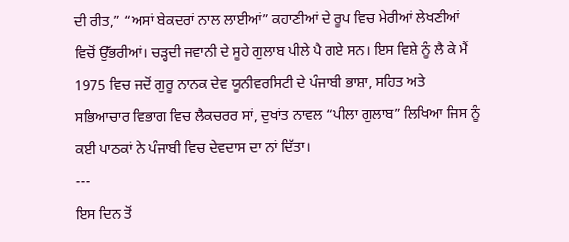ਦੀ ਰੀਤ,” “ਅਸਾਂ ਬੇਕਦਰਾਂ ਨਾਲ ਲਾਈਆਂ” ਕਹਾਣੀਆਂ ਦੇ ਰੂਪ ਵਿਚ ਮੇਰੀਆਂ ਲੇਖਣੀਆਂ ਵਿਚੋਂ ਉੱਭਰੀਆਂ। ਚੜ੍ਹਦੀ ਜਵਾਨੀ ਦੇ ਸੂਹੇ ਗੁਲਾਬ ਪੀਲੇ ਪੈ ਗਏ ਸਨ। ਇਸ ਵਿਸ਼ੇ ਨੂੰ ਲੈ ਕੇ ਮੈਂ 1975 ਵਿਚ ਜਦੋਂ ਗੁਰੂ ਨਾਨਕ ਦੇਵ ਯੂਨੀਵਰਸਿਟੀ ਦੇ ਪੰਜਾਬੀ ਭਾਸ਼ਾ, ਸਹਿਤ ਅਤੇ ਸਭਿਆਚਾਰ ਵਿਭਾਗ ਵਿਚ ਲੈਕਚਰਰ ਸਾਂ, ਦੁਖਾਂਤ ਨਾਵਲ “ਪੀਲਾ ਗੁਲਾਬ” ਲਿਖਿਆ ਜਿਸ ਨੂੰ ਕਈ ਪਾਠਕਾਂ ਨੇ ਪੰਜਾਬੀ ਵਿਚ ਦੇਵਦਾਸ ਦਾ ਨਾਂ ਦਿੱਤਾ।
---
ਇਸ ਦਿਨ ਤੋਂ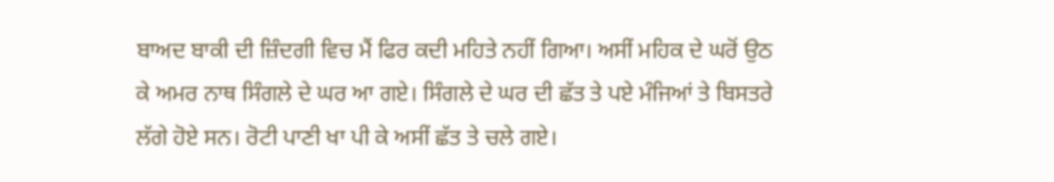ਬਾਅਦ ਬਾਕੀ ਦੀ ਜ਼ਿੰਦਗੀ ਵਿਚ ਮੈਂ ਫਿਰ ਕਦੀ ਮਹਿਤੇ ਨਹੀਂ ਗਿਆ। ਅਸੀਂ ਮਹਿਕ ਦੇ ਘਰੋਂ ਉਠ ਕੇ ਅਮਰ ਨਾਥ ਸਿੰਗਲੇ ਦੇ ਘਰ ਆ ਗਏ। ਸਿੰਗਲੇ ਦੇ ਘਰ ਦੀ ਛੱਤ ਤੇ ਪਏ ਮੰਜਿਆਂ ਤੇ ਬਿਸਤਰੇ ਲੱਗੇ ਹੋਏ ਸਨ। ਰੋਟੀ ਪਾਣੀ ਖਾ ਪੀ ਕੇ ਅਸੀਂ ਛੱਤ ਤੇ ਚਲੇ ਗਏ।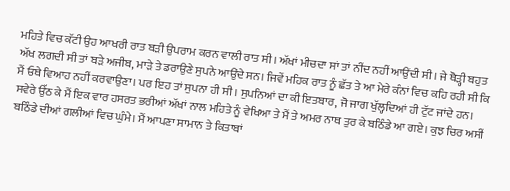ਮਹਿਤੇ ਵਿਚ ਕੱਟੀ ਉਹ ਆਖਰੀ ਰਾਤ ਬੜੀ ਉਪਰਾਮ ਕਰਨ ਵਾਲੀ ਰਾਤ ਸੀ। ਅੱਖਾਂ ਮੀਚਦਾ ਸਾਂ ਤਾਂ ਨੀਂਦ ਨਹੀਂ ਆਉਂਦੀ ਸੀ। ਜੇ ਥੋੜ੍ਹੀ ਬਹੁਤ ਅੱਖ ਲਗਦੀ ਸੀ ਤਾਂ ਬੜੇ ਅਜੀਬ, ਮਾੜੇ ਤੇ ਡਰਾਉਣੇ ਸੁਪਨੇ ਆਉਂਦੇ ਸਨ। ਜਿਵੇਂ ਮਹਿਕ ਰਾਤ ਨੂੰ ਛੱਤ ਤੇ ਆ ਮੇਰੇ ਕੰਨਾਂ ਵਿਚ ਕਹਿ ਰਹੀ ਸੀ ਕਿ ਮੈਂ ਓਥੇ ਵਿਆਹ ਨਹੀਂ ਕਰਵਾਉਣਾ। ਪਰ ਇਹ ਤਾਂ ਸੁਪਨਾ ਹੀ ਸੀ। ਸੁਪਨਿਆਂ ਦਾ ਕੀ ਇਤਬਾਰ, ਜੋ ਜਾਗ ਖੁੱਲ੍ਹਦਿਆਂ ਹੀ ਟੁੱਟ ਜਾਂਦੇ ਹਨ। ਸਵੇਰੇ ਉੱਠ ਕੇ ਮੈਂ ਇਕ ਵਾਰ ਹਸਰਤ ਭਰੀਆਂ ਅੱਖਾਂ ਨਾਲ ਮਹਿਤੇ ਨੂੰ ਵੇਖਿਆ ਤੇ ਮੈਂ ਤੇ ਅਮਰ ਨਾਥ ਤੁਰ ਕੇ ਬਠਿੰਡੇ ਆ ਗਏ। ਕੁਝ ਚਿਰ ਅਸੀਂ ਬਠਿੰਡੇ ਦੀਆਂ ਗਲੀਆਂ ਵਿਚ ਘੁੰਮੇ। ਮੈਂ ਆਪਣਾ ਸਾਮਾਨ ਤੇ ਕਿਤਾਬਾਂ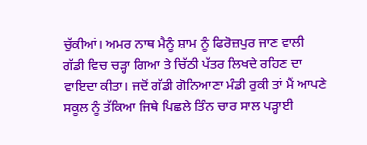ਚੁੱਕੀਆਂ। ਅਮਰ ਨਾਥ ਮੈਨੂੰ ਸ਼ਾਮ ਨੂੰ ਫਿਰੋਜ਼ਪੁਰ ਜਾਣ ਵਾਲੀ ਗੱਡੀ ਵਿਚ ਚੜ੍ਹਾ ਗਿਆ ਤੇ ਚਿੱਠੀ ਪੱਤਰ ਲਿਖਦੇ ਰਹਿਣ ਦਾ ਵਾਇਦਾ ਕੀਤਾ। ਜਦੋਂ ਗੱਡੀ ਗੋਨਿਆਣਾ ਮੰਡੀ ਰੁਕੀ ਤਾਂ ਮੈਂ ਆਪਣੇ ਸਕੂਲ ਨੂੰ ਤੱਕਿਆ ਜਿਥੇ ਪਿਛਲੇ ਤਿੰਨ ਚਾਰ ਸਾਲ ਪੜ੍ਹਾਈ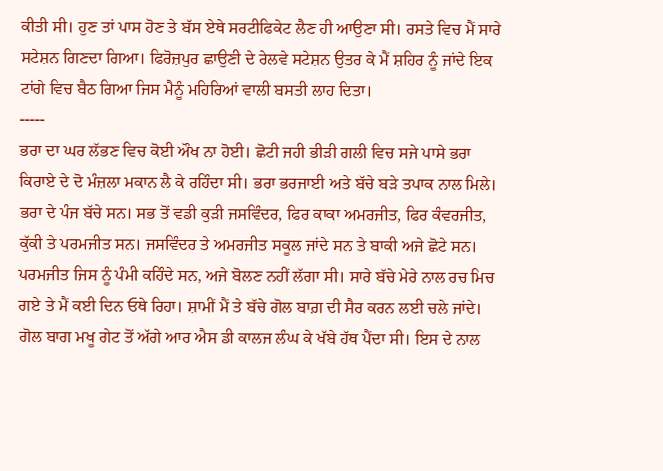ਕੀਤੀ ਸੀ। ਹੁਣ ਤਾਂ ਪਾਸ ਹੋਣ ਤੇ ਬੱਸ ਏਥੇ ਸਰਟੀਫਿਕੇਟ ਲੈਣ ਹੀ ਆਉਣਾ ਸੀ। ਰਸਤੇ ਵਿਚ ਮੈਂ ਸਾਰੇ ਸਟੇਸ਼ਨ ਗਿਣਦਾ ਗਿਆ। ਫਿਰੋਜ਼ਪੁਰ ਛਾਉਣੀ ਦੇ ਰੇਲਵੇ ਸਟੇਸ਼ਨ ਉਤਰ ਕੇ ਮੈਂ ਸ਼ਹਿਰ ਨੂੰ ਜਾਂਦੇ ਇਕ ਟਾਂਗੇ ਵਿਚ ਬੈਠ ਗਿਆ ਜਿਸ ਮੈਨੂੰ ਮਹਿਰਿਆਂ ਵਾਲੀ ਬਸਤੀ ਲਾਹ ਦਿਤਾ।
-----
ਭਰਾ ਦਾ ਘਰ ਲੱਭਣ ਵਿਚ ਕੋਈ ਔਖ ਨਾ ਹੋਈ। ਛੋਟੀ ਜਹੀ ਭੀੜੀ ਗਲੀ ਵਿਚ ਸਜੇ ਪਾਸੇ ਭਰਾ ਕਿਰਾਏ ਦੇ ਦੋ ਮੰਜ਼ਲਾ ਮਕਾਨ ਲੈ ਕੇ ਰਹਿੰਦਾ ਸੀ। ਭਰਾ ਭਰਜਾਈ ਅਤੇ ਬੱਚੇ ਬੜੇ ਤਪਾਕ ਨਾਲ ਮਿਲੇ। ਭਰਾ ਦੇ ਪੰਜ ਬੱਚੇ ਸਨ। ਸਭ ਤੋਂ ਵਡੀ ਕੁੜੀ ਜਸਵਿੰਦਰ, ਫਿਰ ਕਾਕਾ ਅਮਰਜੀਤ, ਫਿਰ ਕੰਵਰਜੀਤ, ਕੁੱਕੀ ਤੇ ਪਰਮਜੀਤ ਸਨ। ਜਸਵਿੰਦਰ ਤੇ ਅਮਰਜੀਤ ਸਕੂਲ ਜਾਂਦੇ ਸਨ ਤੇ ਬਾਕੀ ਅਜੇ ਛੋਟੇ ਸਨ। ਪਰਮਜੀਤ ਜਿਸ ਨੂੰ ਪੰਮੀ ਕਹਿੰਦੇ ਸਨ, ਅਜੇ ਬੋਲਣ ਨਹੀਂ ਲੱਗਾ ਸੀ। ਸਾਰੇ ਬੱਚੇ ਮੇਰੇ ਨਾਲ ਰਚ ਮਿਚ ਗਏ ਤੇ ਮੈਂ ਕਈ ਦਿਨ ਓਥੇ ਰਿਹਾ। ਸ਼ਾਮੀਂ ਮੈਂ ਤੇ ਬੱਚੇ ਗੋਲ ਬਾਗ਼ ਦੀ ਸੈਰ ਕਰਨ ਲਈ ਚਲੇ ਜਾਂਦੇ। ਗੋਲ ਬਾਗ ਮਖੂ ਗੇਟ ਤੋਂ ਅੱਗੇ ਆਰ ਐਸ ਡੀ ਕਾਲਜ ਲੰਘ ਕੇ ਖੱਬੇ ਹੱਥ ਪੈਂਦਾ ਸੀ। ਇਸ ਦੇ ਨਾਲ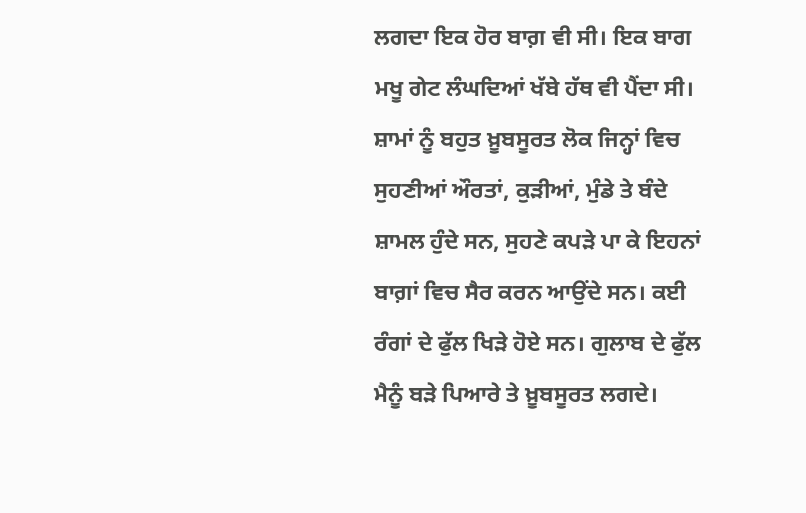ਲਗਦਾ ਇਕ ਹੋਰ ਬਾਗ਼ ਵੀ ਸੀ। ਇਕ ਬਾਗ ਮਖੂ ਗੇਟ ਲੰਘਦਿਆਂ ਖੱਬੇ ਹੱਥ ਵੀ ਪੈਂਦਾ ਸੀ। ਸ਼ਾਮਾਂ ਨੂੰ ਬਹੁਤ ਖ਼ੂਬਸੂਰਤ ਲੋਕ ਜਿਨ੍ਹਾਂ ਵਿਚ ਸੁਹਣੀਆਂ ਔਰਤਾਂ, ਕੁੜੀਆਂ, ਮੁੰਡੇ ਤੇ ਬੰਦੇ ਸ਼ਾਮਲ ਹੁੰਦੇ ਸਨ, ਸੁਹਣੇ ਕਪੜੇ ਪਾ ਕੇ ਇਹਨਾਂ ਬਾਗ਼ਾਂ ਵਿਚ ਸੈਰ ਕਰਨ ਆਉਂਦੇ ਸਨ। ਕਈ ਰੰਗਾਂ ਦੇ ਫੁੱਲ ਖਿੜੇ ਹੋਏ ਸਨ। ਗੁਲਾਬ ਦੇ ਫੁੱਲ ਮੈਨੂੰ ਬੜੇ ਪਿਆਰੇ ਤੇ ਖ਼ੂਬਸੂਰਤ ਲਗਦੇ।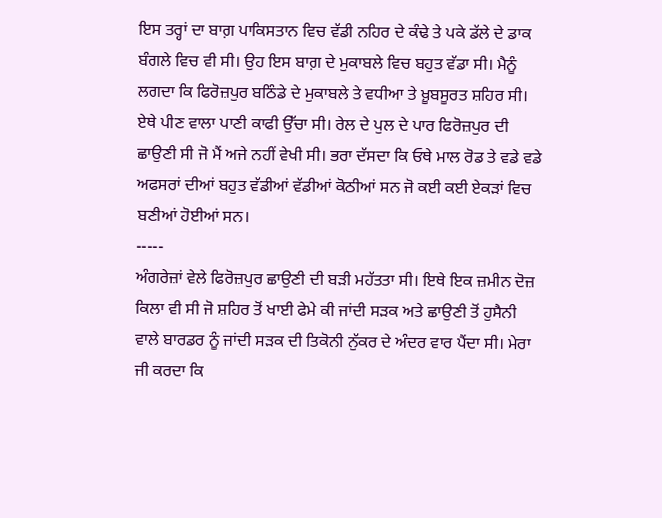ਇਸ ਤਰ੍ਹਾਂ ਦਾ ਬਾਗ਼ ਪਾਕਿਸਤਾਨ ਵਿਚ ਵੱਡੀ ਨਹਿਰ ਦੇ ਕੰਢੇ ਤੇ ਪਕੇ ਡੱਲੇ ਦੇ ਡਾਕ ਬੰਗਲੇ ਵਿਚ ਵੀ ਸੀ। ਉਹ ਇਸ ਬਾਗ਼ ਦੇ ਮੁਕਾਬਲੇ ਵਿਚ ਬਹੁਤ ਵੱਡਾ ਸੀ। ਮੈਨੂੰ ਲਗਦਾ ਕਿ ਫਿਰੋਜ਼ਪੁਰ ਬਠਿੰਡੇ ਦੇ ਮੁਕਾਬਲੇ ਤੇ ਵਧੀਆ ਤੇ ਖ਼ੂਬਸੂਰਤ ਸ਼ਹਿਰ ਸੀ। ਏਥੇ ਪੀਣ ਵਾਲਾ ਪਾਣੀ ਕਾਫੀ ਉੱਚਾ ਸੀ। ਰੇਲ ਦੇ ਪੁਲ ਦੇ ਪਾਰ ਫਿਰੋਜ਼ਪੁਰ ਦੀ ਛਾਉਣੀ ਸੀ ਜੋ ਮੈਂ ਅਜੇ ਨਹੀਂ ਵੇਖੀ ਸੀ। ਭਰਾ ਦੱਸਦਾ ਕਿ ਓਥੇ ਮਾਲ ਰੋਡ ਤੇ ਵਡੇ ਵਡੇ ਅਫਸਰਾਂ ਦੀਆਂ ਬਹੁਤ ਵੱਡੀਆਂ ਵੱਡੀਆਂ ਕੋਠੀਆਂ ਸਨ ਜੋ ਕਈ ਕਈ ਏਕੜਾਂ ਵਿਚ ਬਣੀਆਂ ਹੋਈਆਂ ਸਨ।
-----
ਅੰਗਰੇਜ਼ਾਂ ਵੇਲੇ ਫਿਰੋਜ਼ਪੁਰ ਛਾਉਣੀ ਦੀ ਬੜੀ ਮਹੱਤਤਾ ਸੀ। ਇਥੇ ਇਕ ਜ਼ਮੀਨ ਦੋਜ਼ ਕਿਲਾ ਵੀ ਸੀ ਜੋ ਸ਼ਹਿਰ ਤੋਂ ਖਾਈ ਫੇਮੇ ਕੀ ਜਾਂਦੀ ਸੜਕ ਅਤੇ ਛਾਉਣੀ ਤੋਂ ਹੁਸੈਨੀ ਵਾਲੇ ਬਾਰਡਰ ਨੂੰ ਜਾਂਦੀ ਸੜਕ ਦੀ ਤਿਕੋਨੀ ਨੁੱਕਰ ਦੇ ਅੰਦਰ ਵਾਰ ਪੈਂਦਾ ਸੀ। ਮੇਰਾ ਜੀ ਕਰਦਾ ਕਿ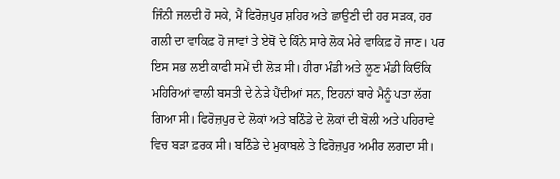ਜਿੰਨੀ ਜਲਦੀ ਹੋ ਸਕੇ, ਮੈਂ ਫਿਰੋਜ਼ਪੁਰ ਸ਼ਹਿਰ ਅਤੇ ਛਾਉਣੀ ਦੀ ਹਰ ਸੜਕ, ਹਰ ਗਲੀ ਦਾ ਵਾਕਿਫ਼ ਹੋ ਜਾਵਾਂ ਤੇ ਏਥੋਂ ਦੇ ਕਿੰਨੇ ਸਾਰੇ ਲੋਕ ਮੇਰੇ ਵਾਕਿਫ਼ ਹੋ ਜਾਣ। ਪਰ ਇਸ ਸਭ ਲਈ ਕਾਫੀ ਸਮੇਂ ਦੀ ਲੋੜ ਸੀ। ਹੀਰਾ ਮੰਡੀ ਅਤੇ ਲੂਣ ਮੰਡੀ ਕਿਓਂਕਿ ਮਹਿਰਿਆਂ ਵਾਲੀ ਬਸਤੀ ਦੇ ਨੇੜੇ ਪੈਂਦੀਆਂ ਸਨ, ਇਹਨਾਂ ਬਾਰੇ ਮੈਨੂੰ ਪਤਾ ਲੱਗ ਗਿਆ ਸੀ। ਫਿਰੋਜ਼ਪੁਰ ਦੇ ਲੋਕਾਂ ਅਤੇ ਬਠਿੰਡੇ ਦੇ ਲੋਕਾਂ ਦੀ ਬੋਲੀ ਅਤੇ ਪਹਿਰਾਵੇ ਵਿਚ ਬੜਾ ਫ਼ਰਕ ਸੀ। ਬਠਿੰਡੇ ਦੇ ਮੁਕਾਬਲੇ ਤੇ ਫਿਰੋਜ਼ਪੁਰ ਅਮੀਰ ਲਗਦਾ ਸੀ।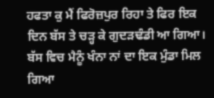ਹਫਤਾ ਕੁ ਮੈਂ ਫਿਰੋਜ਼ਪੁਰ ਰਿਹਾ ਤੇ ਫਿਰ ਇਕ ਦਿਨ ਬੱਸ ਤੇ ਚੜ੍ਹ ਕੇ ਗੁਦੜਢੰਡੀ ਆ ਗਿਆ। ਬੱਸ ਵਿਚ ਮੈਨੂੰ ਖੰਨਾ ਨਾਂ ਦਾ ਇਕ ਮੁੰਡਾ ਮਿਲ ਗਿਆ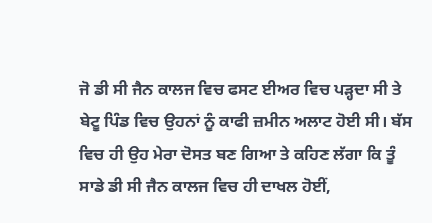ਜੋ ਡੀ ਸੀ ਜੈਨ ਕਾਲਜ ਵਿਚ ਫਸਟ ਈਅਰ ਵਿਚ ਪੜ੍ਹਦਾ ਸੀ ਤੇ ਬੇਟੂ ਪਿੰਡ ਵਿਚ ਉਹਨਾਂ ਨੂੰ ਕਾਫੀ ਜ਼ਮੀਨ ਅਲਾਟ ਹੋਈ ਸੀ। ਬੱਸ ਵਿਚ ਹੀ ਉਹ ਮੇਰਾ ਦੋਸਤ ਬਣ ਗਿਆ ਤੇ ਕਹਿਣ ਲੱਗਾ ਕਿ ਤੂੰ ਸਾਡੇ ਡੀ ਸੀ ਜੈਨ ਕਾਲਜ ਵਿਚ ਹੀ ਦਾਖਲ ਹੋਈਂ,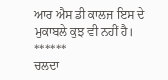ਆਰ ਐਸ ਡੀ ਕਾਲਜ ਇਸ ਦੇ ਮੁਕਾਬਲੇ ਕੁਝ ਵੀ ਨਹੀਂ ਹੈ।
******
ਚਲਦਾ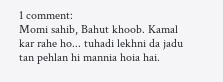1 comment:
Momi sahib, Bahut khoob. Kamal kar rahe ho... tuhadi lekhni da jadu tan pehlan hi mannia hoia hai.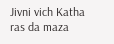Jivni vich Katha ras da maza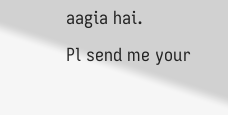aagia hai.
Pl send me your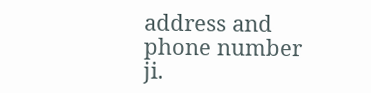address and phone number ji.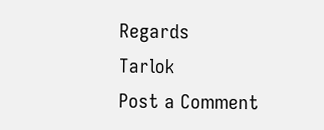Regards
Tarlok
Post a Comment